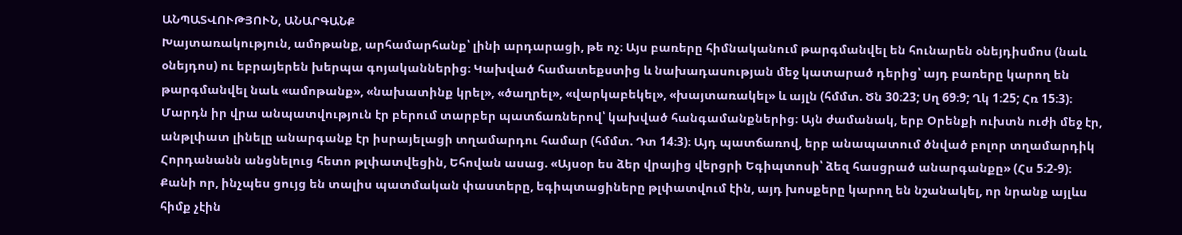ԱՆՊԱՏՎՈՒԹՅՈՒՆ, ԱՆԱՐԳԱՆՔ
Խայտառակություն, ամոթանք, արհամարհանք՝ լինի արդարացի, թե ոչ։ Այս բառերը հիմնականում թարգմանվել են հունարեն օնեյդիսմոս (նաև օնեյդոս) ու եբրայերեն խերպա գոյականներից։ Կախված համատեքստից և նախադասության մեջ կատարած դերից՝ այդ բառերը կարող են թարգմանվել նաև «ամոթանք», «նախատինք կրել», «ծաղրել», «վարկաբեկել», «խայտառակել» և այլն (հմմտ. Ծն 30։23; Սղ 69։9; Ղկ 1։25; Հռ 15։3)։
Մարդն իր վրա անպատվություն էր բերում տարբեր պատճառներով՝ կախված հանգամանքներից։ Այն ժամանակ, երբ Օրենքի ուխտն ուժի մեջ էր, անթլփատ լինելը անարգանք էր իսրայելացի տղամարդու համար (հմմտ. Դտ 14։3)։ Այդ պատճառով, երբ անապատում ծնված բոլոր տղամարդիկ Հորդանանն անցնելուց հետո թլփատվեցին, Եհովան ասաց. «Այսօր ես ձեր վրայից վերցրի Եգիպտոսի՝ ձեզ հասցրած անարգանքը» (Հս 5։2-9)։ Քանի որ, ինչպես ցույց են տալիս պատմական փաստերը, եգիպտացիները թլփատվում էին, այդ խոսքերը կարող են նշանակել, որ նրանք այլևս հիմք չէին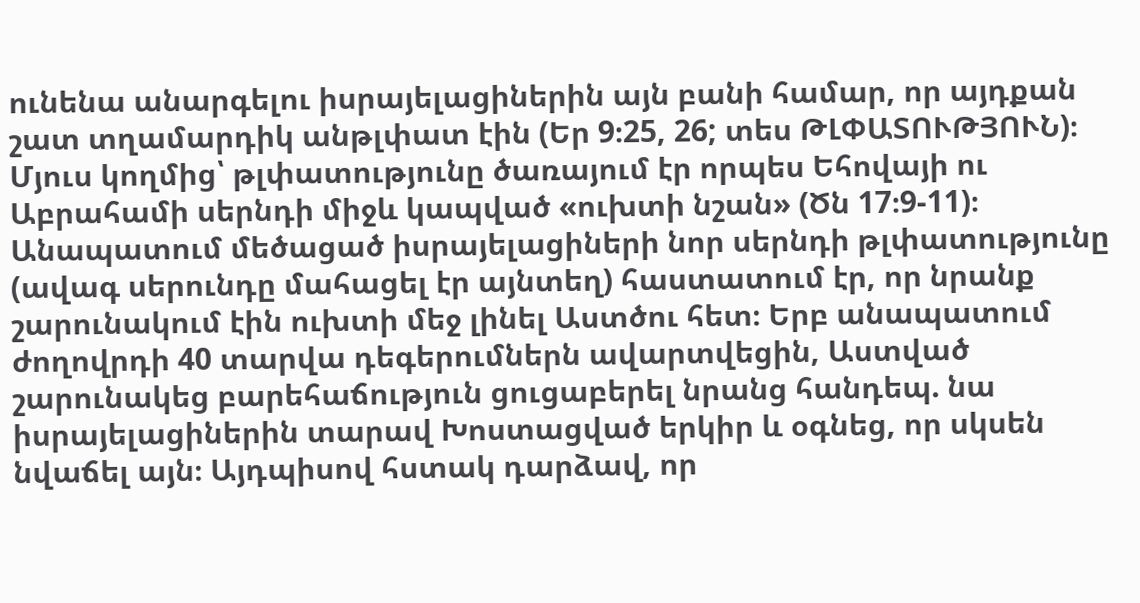ունենա անարգելու իսրայելացիներին այն բանի համար, որ այդքան շատ տղամարդիկ անթլփատ էին (Եր 9։25, 26; տես ԹԼՓԱՏՈՒԹՅՈՒՆ)։ Մյուս կողմից՝ թլփատությունը ծառայում էր որպես Եհովայի ու Աբրահամի սերնդի միջև կապված «ուխտի նշան» (Ծն 17։9-11)։ Անապատում մեծացած իսրայելացիների նոր սերնդի թլփատությունը (ավագ սերունդը մահացել էր այնտեղ) հաստատում էր, որ նրանք շարունակում էին ուխտի մեջ լինել Աստծու հետ։ Երբ անապատում ժողովրդի 40 տարվա դեգերումներն ավարտվեցին, Աստված շարունակեց բարեհաճություն ցուցաբերել նրանց հանդեպ. նա իսրայելացիներին տարավ Խոստացված երկիր և օգնեց, որ սկսեն նվաճել այն։ Այդպիսով հստակ դարձավ, որ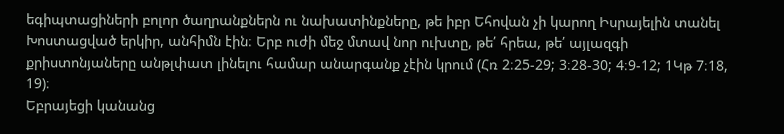եգիպտացիների բոլոր ծաղրանքներն ու նախատինքները, թե իբր Եհովան չի կարող Իսրայելին տանել Խոստացված երկիր, անհիմն էին։ Երբ ուժի մեջ մտավ նոր ուխտը, թե՛ հրեա, թե՛ այլազգի քրիստոնյաները անթլփատ լինելու համար անարգանք չէին կրում (Հռ 2։25-29; 3։28-30; 4։9-12; 1Կթ 7։18, 19)։
Եբրայեցի կանանց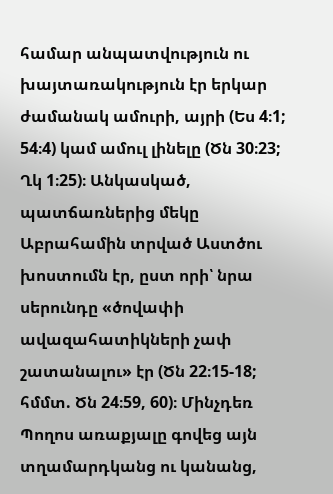համար անպատվություն ու խայտառակություն էր երկար ժամանակ ամուրի, այրի (Ես 4։1; 54։4) կամ ամուլ լինելը (Ծն 30։23; Ղկ 1։25)։ Անկասկած, պատճառներից մեկը Աբրահամին տրված Աստծու խոստումն էր, ըստ որի՝ նրա սերունդը «ծովափի ավազահատիկների չափ շատանալու» էր (Ծն 22։15-18; հմմտ. Ծն 24։59, 60)։ Մինչդեռ Պողոս առաքյալը գովեց այն տղամարդկանց ու կանանց,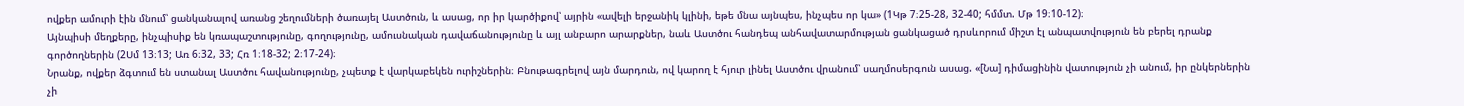ովքեր ամուրի էին մնում՝ ցանկանալով առանց շեղումների ծառայել Աստծուն, և ասաց, որ իր կարծիքով՝ այրին «ավելի երջանիկ կլինի, եթե մնա այնպես, ինչպես որ կա» (1Կթ 7։25-28, 32-40; հմմտ. Մթ 19։10-12)։
Այնպիսի մեղքերը, ինչպիսիք են կռապաշտությունը, գողությունը, ամուսնական դավաճանությունը և այլ անբարո արարքներ, նաև Աստծու հանդեպ անհավատարմության ցանկացած դրսևորում միշտ էլ անպատվություն են բերել դրանք գործողներին (2Սմ 13։13; Առ 6։32, 33; Հռ 1։18-32; 2։17-24)։
Նրանք, ովքեր ձգտում են ստանալ Աստծու հավանությունը, չպետք է վարկաբեկեն ուրիշներին։ Բնութագրելով այն մարդուն, ով կարող է հյուր լինել Աստծու վրանում՝ սաղմոսերգուն ասաց. «[Նա] դիմացինին վատություն չի անում, իր ընկերներին չի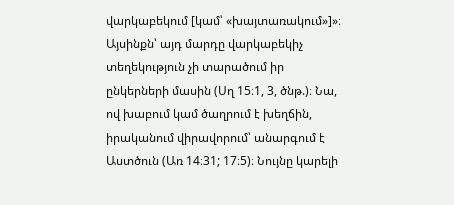վարկաբեկում [կամ՝ «խայտառակում»]»։ Այսինքն՝ այդ մարդը վարկաբեկիչ տեղեկություն չի տարածում իր ընկերների մասին (Սղ 15։1, 3, ծնթ.)։ Նա, ով խաբում կամ ծաղրում է խեղճին, իրականում վիրավորում՝ անարգում է Աստծուն (Առ 14։31; 17։5)։ Նույնը կարելի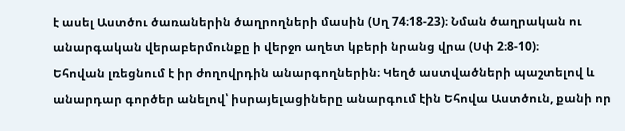է ասել Աստծու ծառաներին ծաղրողների մասին (Սղ 74։18-23)։ Նման ծաղրական ու անարգական վերաբերմունքը ի վերջո աղետ կբերի նրանց վրա (Սփ 2։8-10)։
Եհովան լռեցնում է իր ժողովրդին անարգողներին։ Կեղծ աստվածների պաշտելով և անարդար գործեր անելով՝ իսրայելացիները անարգում էին Եհովա Աստծուն, քանի որ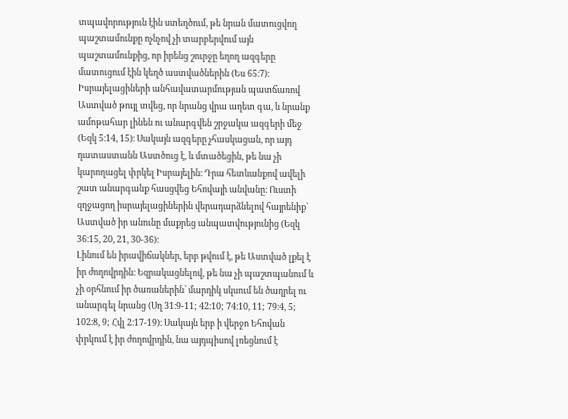տպավորություն էին ստեղծում, թե նրան մատուցվող պաշտամունքը ոչնչով չի տարբերվում այն պաշտամունքից, որ իրենց շուրջը եղող ազգերը մատուցում էին կեղծ աստվածներին (Ես 65։7)։ Իսրայելացիների անհավատարմության պատճառով Աստված թույլ տվեց, որ նրանց վրա աղետ գա, և նրանք ամոթահար լինեն ու անարգվեն շրջակա ազգերի մեջ (Եզկ 5։14, 15)։ Սակայն ազգերը չհասկացան, որ այդ դատաստանն Աստծուց է, և մտածեցին, թե նա չի կարողացել փրկել Իսրայելին։ Դրա հետևանքով ավելի շատ անարգանք հասցվեց Եհովայի անվանը։ Ուստի զղջացող իսրայելացիներին վերադարձնելով հայրենիք՝ Աստված իր անունը մաքրեց անպատվությունից (Եզկ 36։15, 20, 21, 30-36)։
Լինում են իրավիճակներ, երբ թվում է, թե Աստված լքել է իր ժողովրդին։ Եզրակացնելով, թե նա չի պաշտպանում և չի օրհնում իր ծառաներին՝ մարդիկ սկսում են ծաղրել ու անարգել նրանց (Սղ 31։9-11; 42։10; 74։10, 11; 79։4, 5; 102։8, 9; Հվլ 2։17-19)։ Սակայն երբ ի վերջո Եհովան փրկում է իր ժողովրդին, նա այդպիսով լռեցնում է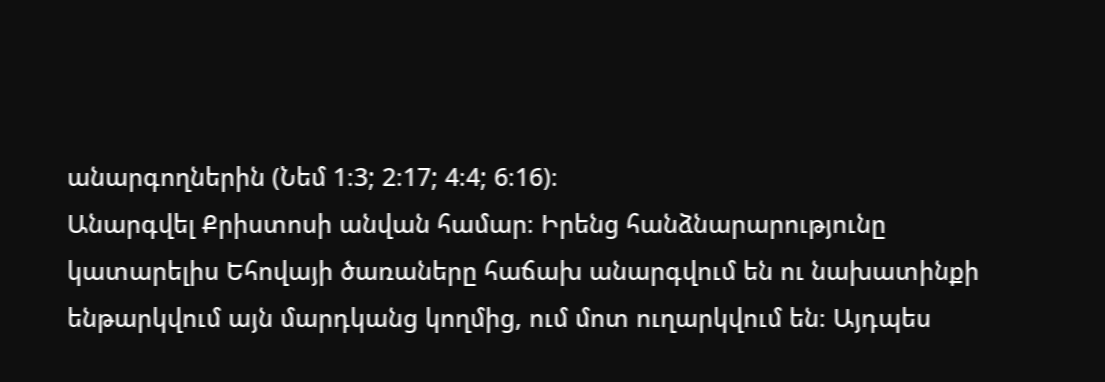անարգողներին (Նեմ 1։3; 2։17; 4։4; 6։16)։
Անարգվել Քրիստոսի անվան համար։ Իրենց հանձնարարությունը կատարելիս Եհովայի ծառաները հաճախ անարգվում են ու նախատինքի ենթարկվում այն մարդկանց կողմից, ում մոտ ուղարկվում են։ Այդպես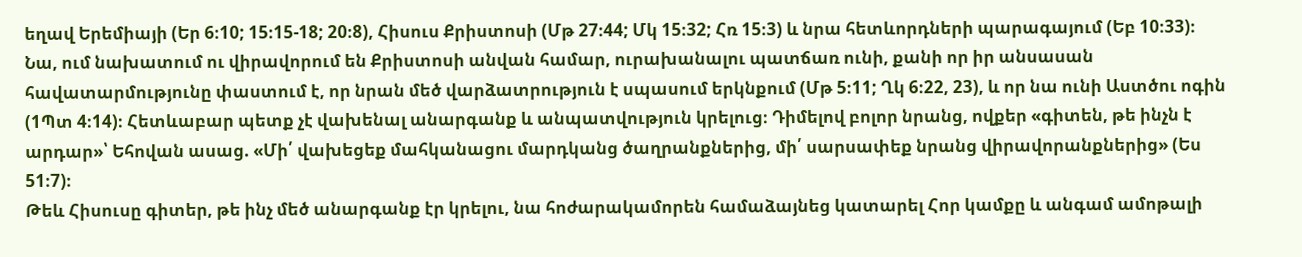եղավ Երեմիայի (Եր 6։10; 15։15-18; 20։8), Հիսուս Քրիստոսի (Մթ 27։44; Մկ 15։32; Հռ 15։3) և նրա հետևորդների պարագայում (Եբ 10։33)։ Նա, ում նախատում ու վիրավորում են Քրիստոսի անվան համար, ուրախանալու պատճառ ունի, քանի որ իր անսասան հավատարմությունը փաստում է, որ նրան մեծ վարձատրություն է սպասում երկնքում (Մթ 5։11; Ղկ 6։22, 23), և որ նա ունի Աստծու ոգին (1Պտ 4։14)։ Հետևաբար պետք չէ վախենալ անարգանք և անպատվություն կրելուց։ Դիմելով բոլոր նրանց, ովքեր «գիտեն, թե ինչն է արդար»՝ Եհովան ասաց. «Մի՛ վախեցեք մահկանացու մարդկանց ծաղրանքներից, մի՛ սարսափեք նրանց վիրավորանքներից» (Ես 51։7)։
Թեև Հիսուսը գիտեր, թե ինչ մեծ անարգանք էր կրելու, նա հոժարակամորեն համաձայնեց կատարել Հոր կամքը և անգամ ամոթալի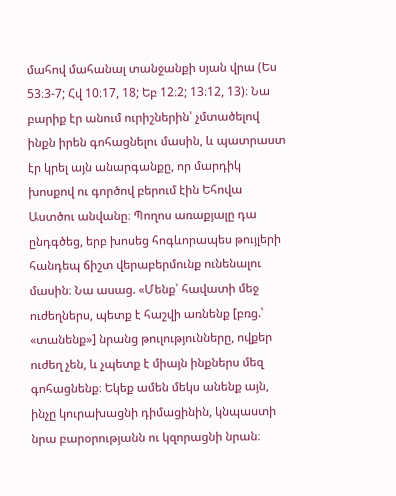մահով մահանալ տանջանքի սյան վրա (Ես 53։3-7; Հվ 10։17, 18; Եբ 12։2; 13։12, 13)։ Նա բարիք էր անում ուրիշներին՝ չմտածելով ինքն իրեն գոհացնելու մասին, և պատրաստ էր կրել այն անարգանքը, որ մարդիկ խոսքով ու գործով բերում էին Եհովա Աստծու անվանը։ Պողոս առաքյալը դա ընդգծեց, երբ խոսեց հոգևորապես թույլերի հանդեպ ճիշտ վերաբերմունք ունենալու մասին։ Նա ասաց. «Մենք՝ հավատի մեջ ուժեղներս, պետք է հաշվի առնենք [բռց.՝ «տանենք»] նրանց թուլությունները, ովքեր ուժեղ չեն, և չպետք է միայն ինքներս մեզ գոհացնենք։ Եկեք ամեն մեկս անենք այն, ինչը կուրախացնի դիմացինին, կնպաստի նրա բարօրությանն ու կզորացնի նրան։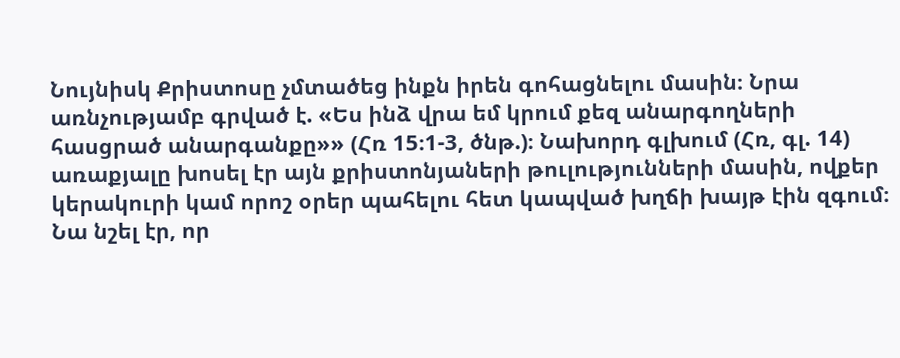Նույնիսկ Քրիստոսը չմտածեց ինքն իրեն գոհացնելու մասին։ Նրա առնչությամբ գրված է. «Ես ինձ վրա եմ կրում քեզ անարգողների հասցրած անարգանքը»» (Հռ 15։1-3, ծնթ.)։ Նախորդ գլխում (Հռ, գլ. 14) առաքյալը խոսել էր այն քրիստոնյաների թուլությունների մասին, ովքեր կերակուրի կամ որոշ օրեր պահելու հետ կապված խղճի խայթ էին զգում։ Նա նշել էր, որ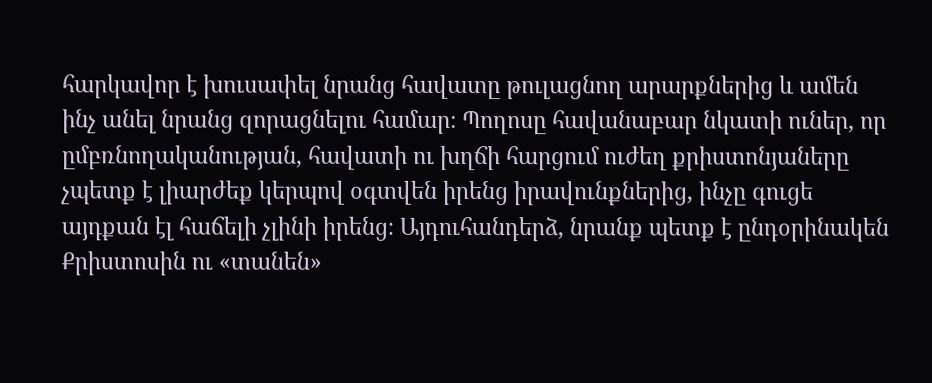հարկավոր է խուսափել նրանց հավատը թուլացնող արարքներից և ամեն ինչ անել նրանց զորացնելու համար։ Պողոսը հավանաբար նկատի ուներ, որ ըմբռնողականության, հավատի ու խղճի հարցում ուժեղ քրիստոնյաները չպետք է լիարժեք կերպով օգտվեն իրենց իրավունքներից, ինչը գուցե այդքան էլ հաճելի չլինի իրենց։ Այդուհանդերձ, նրանք պետք է ընդօրինակեն Քրիստոսին ու «տանեն»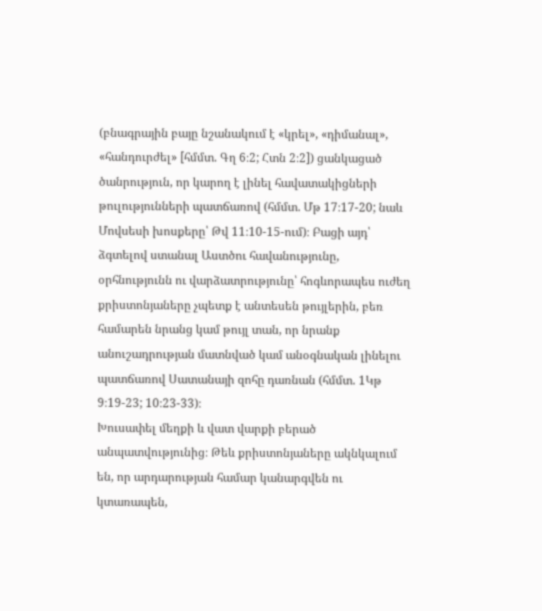(բնագրային բայը նշանակում է «կրել», «դիմանալ», «հանդուրժել» [հմմտ. Գղ 6։2; Հտն 2։2]) ցանկացած ծանրություն, որ կարող է լինել հավատակիցների թուլությունների պատճառով (հմմտ. Մթ 17։17-20; նաև Մովսեսի խոսքերը՝ Թվ 11։10-15-ում)։ Բացի այդ՝ ձգտելով ստանալ Աստծու հավանությունը, օրհնությունն ու վարձատրությունը՝ հոգևորապես ուժեղ քրիստոնյաները չպետք է անտեսեն թույլերին, բեռ համարեն նրանց կամ թույլ տան, որ նրանք անուշադրության մատնված կամ անօգնական լինելու պատճառով Սատանայի զոհը դառնան (հմմտ. 1Կթ 9։19-23; 10։23-33)։
Խուսափել մեղքի և վատ վարքի բերած անպատվությունից։ Թեև քրիստոնյաները ակնկալում են, որ արդարության համար կանարգվեն ու կտառապեն,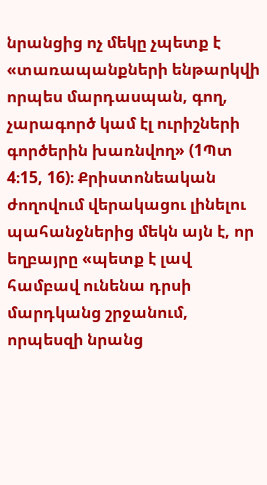նրանցից ոչ մեկը չպետք է «տառապանքների ենթարկվի որպես մարդասպան, գող, չարագործ կամ էլ ուրիշների գործերին խառնվող» (1Պտ 4։15, 16)։ Քրիստոնեական ժողովում վերակացու լինելու պահանջներից մեկն այն է, որ եղբայրը «պետք է լավ համբավ ունենա դրսի մարդկանց շրջանում, որպեսզի նրանց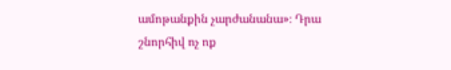ամոթանքին չարժանանա»։ Դրա շնորհիվ ոչ ոք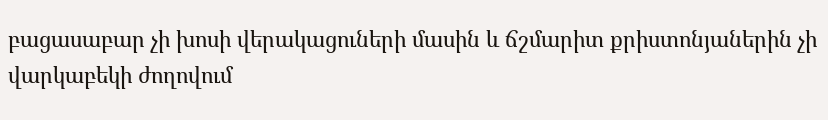բացասաբար չի խոսի վերակացուների մասին և ճշմարիտ քրիստոնյաներին չի վարկաբեկի ժողովում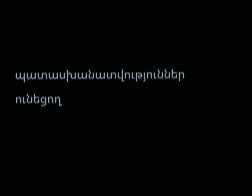պատասխանատվություններ ունեցող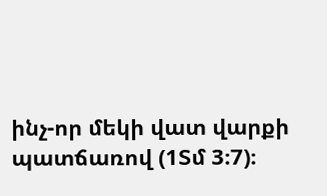ինչ-որ մեկի վատ վարքի պատճառով (1Տմ 3։7)։